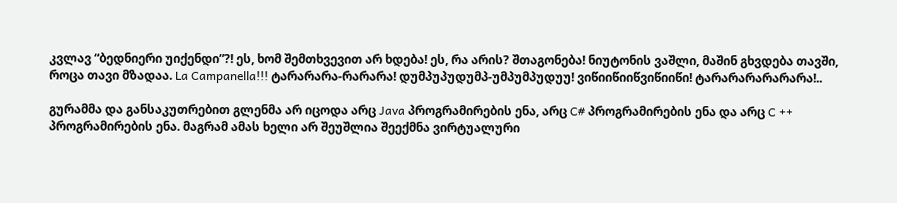კვლავ “ბედნიერი უიქენდი”?! ეს, ხომ შემთხვევით არ ხდება! ეს, რა არის? შთაგონება! ნიუტონის ვაშლი, მაშინ გხვდება თავში, როცა თავი მზადაა. La Campanella!!! ტარარარა-რარარა! დუმპუპუდუმპ-უმპუმპუდუუ! ვიწიიწიიწვიწიიწი! ტარარარარარარა!..

გურამმა და განსაკუთრებით გლენმა არ იცოდა არც Java პროგრამირების ენა, არც C# პროგრამირების ენა და არც C ++ პროგრამირების ენა. მაგრამ ამას ხელი არ შეუშლია შეექმნა ვირტუალური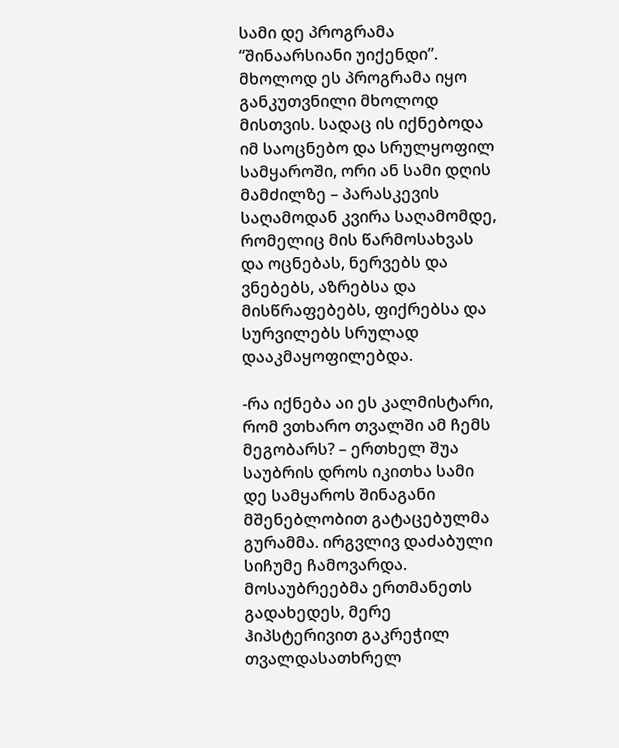სამი დე პროგრამა “შინაარსიანი უიქენდი”. მხოლოდ ეს პროგრამა იყო განკუთვნილი მხოლოდ მისთვის. სადაც ის იქნებოდა იმ საოცნებო და სრულყოფილ სამყაროში, ორი ან სამი დღის მამძილზე – პარასკევის საღამოდან კვირა საღამომდე, რომელიც მის წარმოსახვას და ოცნებას, ნერვებს და ვნებებს, აზრებსა და მისწრაფებებს, ფიქრებსა და სურვილებს სრულად დააკმაყოფილებდა.

-რა იქნება აი ეს კალმისტარი, რომ ვთხარო თვალში ამ ჩემს მეგობარს? – ერთხელ შუა საუბრის დროს იკითხა სამი დე სამყაროს შინაგანი  მშენებლობით გატაცებულმა გურამმა. ირგვლივ დაძაბული სიჩუმე ჩამოვარდა. მოსაუბრეებმა ერთმანეთს გადახედეს, მერე ჰიპსტერივით გაკრეჭილ თვალდასათხრელ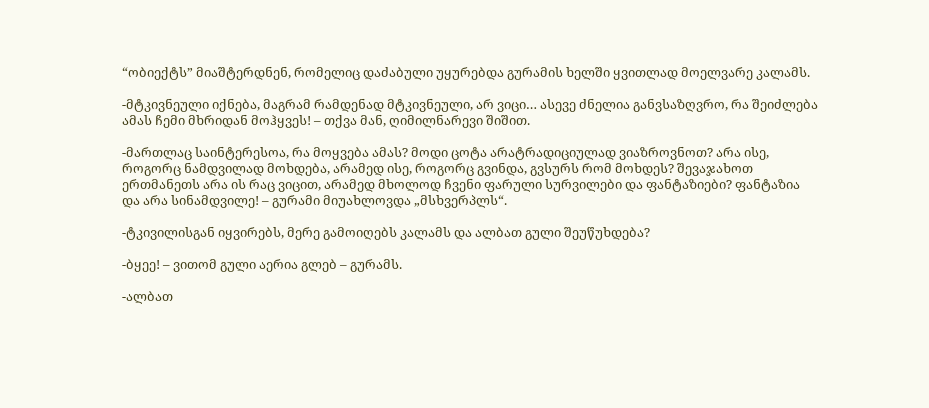“ობიექტს” მიაშტერდნენ, რომელიც დაძაბული უყურებდა გურამის ხელში ყვითლად მოელვარე კალამს.

-მტკივნეული იქნება, მაგრამ რამდენად მტკივნეული, არ ვიცი… ასევე ძნელია განვსაზღვრო, რა შეიძლება ამას ჩემი მხრიდან მოჰყვეს! – თქვა მან, ღიმილნარევი შიშით.

-მართლაც საინტერესოა, რა მოყვება ამას? მოდი ცოტა არატრადიციულად ვიაზროვნოთ? არა ისე, როგორც ნამდვილად მოხდება, არამედ ისე, როგორც გვინდა, გვსურს რომ მოხდეს? შევაჯახოთ ერთმანეთს არა ის რაც ვიცით, არამედ მხოლოდ ჩვენი ფარული სურვილები და ფანტაზიები? ფანტაზია და არა სინამდვილე! – გურამი მიუახლოვდა „მსხვერპლს“.

-ტკივილისგან იყვირებს, მერე გამოიღებს კალამს და ალბათ გული შეუწუხდება?

-ბყეე! – ვითომ გული აერია გლებ – გურამს.

-ალბათ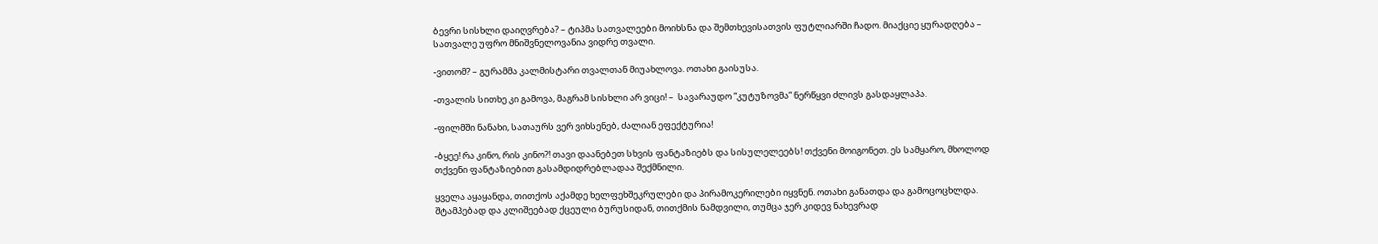ბევრი სისხლი დაიღვრება? – ტიპმა სათვალეები მოიხსნა და შემთხევისათვის ფუტლიარში ჩადო. მიაქციე ყურადღება – სათვალე უფრო მნიშვნელოვანია ვიდრე თვალი.

-ვითომ? – გურამმა კალმისტარი თვალთან მიუახლოვა. ოთახი გაისუსა.

-თვალის სითხე კი გამოვა, მაგრამ სისხლი არ ვიცი! –  სავარაუდო “კუტუზოვმა” ნერწყვი ძლივს გასდაყლაპა.

-ფილმში ნანახი, სათაურს ვერ ვიხსენებ, ძალიან ეფექტურია!

-ბყეე! რა კინო, რის კინო?! თავი დაანებეთ სხვის ფანტაზიებს და სისულელეებს! თქვენი მოიგონეთ. ეს სამყარო, მხოლოდ თქვენი ფანტაზიებით გასამდიდრებლადაა შექმნილი.

ყველა აყაყანდა, თითქოს აქამდე ხელფეხშეკრულები და პირამოკერილები იყვნენ. ოთახი განათდა და გამოცოცხლდა. შტამპებად და კლიშეებად ქცეული ბურუსიდან, თითქმის ნამდვილი, თუმცა ჯერ კიდევ ნახევრად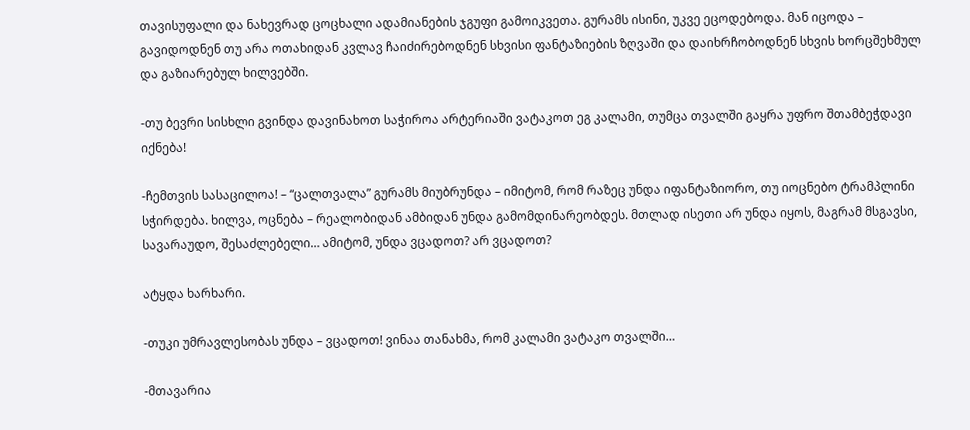თავისუფალი და ნახევრად ცოცხალი ადამიანების ჯგუფი გამოიკვეთა. გურამს ისინი, უკვე ეცოდებოდა. მან იცოდა – გავიდოდნენ თუ არა ოთახიდან კვლავ ჩაიძირებოდნენ სხვისი ფანტაზიების ზღვაში და დაიხრჩობოდნენ სხვის ხორცშეხმულ და გაზიარებულ ხილვებში.

-თუ ბევრი სისხლი გვინდა დავინახოთ საჭიროა არტერიაში ვატაკოთ ეგ კალამი, თუმცა თვალში გაყრა უფრო შთამბეჭდავი იქნება!

-ჩემთვის სასაცილოა! – “ცალთვალა” გურამს მიუბრუნდა – იმიტომ, რომ რაზეც უნდა იფანტაზიორო, თუ იოცნებო ტრამპლინი სჭირდება. ხილვა, ოცნება – რეალობიდან ამბიდან უნდა გამომდინარეობდეს. მთლად ისეთი არ უნდა იყოს, მაგრამ მსგავსი, სავარაუდო, შესაძლებელი… ამიტომ, უნდა ვცადოთ? არ ვცადოთ?

ატყდა ხარხარი.

-თუკი უმრავლესობას უნდა – ვცადოთ! ვინაა თანახმა, რომ კალამი ვატაკო თვალში…

-მთავარია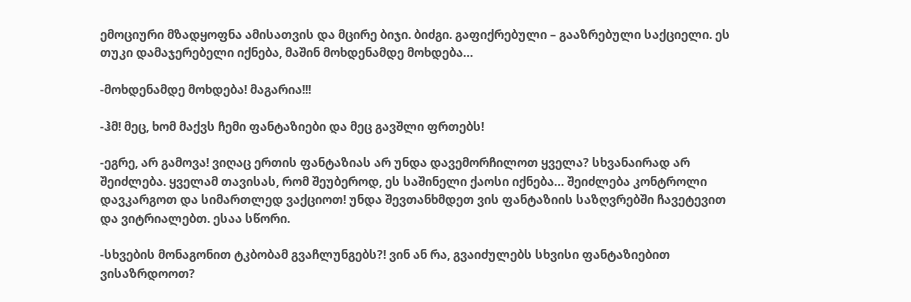ემოციური მზადყოფნა ამისათვის და მცირე ბიჯი. ბიძგი. გაფიქრებული – გააზრებული საქციელი. ეს თუკი დამაჯერებელი იქნება, მაშინ მოხდენამდე მოხდება…

-მოხდენამდე მოხდება! მაგარია!!!

-ჰმ! მეც, ხომ მაქვს ჩემი ფანტაზიები და მეც გავშლი ფრთებს!

-ეგრე, არ გამოვა! ვიღაც ერთის ფანტაზიას არ უნდა დავემორჩილოთ ყველა? სხვანაირად არ შეიძლება. ყველამ თავისას, რომ შეუბეროდ, ეს საშინელი ქაოსი იქნება… შეიძლება კონტროლი დავკარგოთ და სიმართლედ ვაქციოთ! უნდა შევთანხმდეთ ვის ფანტაზიის საზღვრებში ჩავეტევით და ვიტრიალებთ. ესაა სწორი.

-სხვების მონაგონით ტკბობამ გვაჩლუნგებს?! ვინ ან რა, გვაიძულებს სხვისი ფანტაზიებით ვისაზრდოოთ?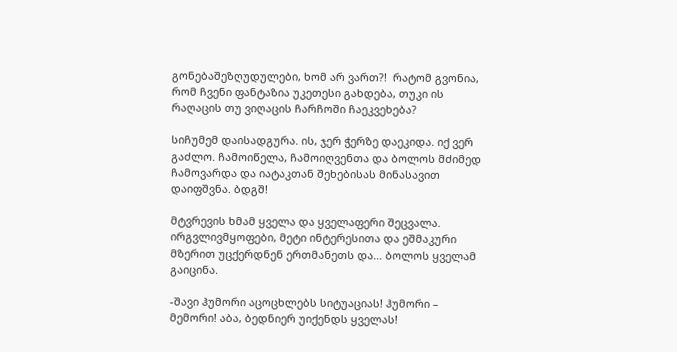გონებაშეზღუდულები, ხომ არ ვართ?!  რატომ გვონია, რომ ჩვენი ფანტაზია უკეთესი გახდება, თუკი ის რაღაცის თუ ვიღაცის ჩარჩოში ჩაეკვეხება?

სიჩუმემ დაისადგურა. ის, ჯერ ჭერზე დაეკიდა. იქ ვერ გაძლო. ჩამოიწელა, ჩამოიღვენთა და ბოლოს მძიმედ ჩამოვარდა და იატაკთან შეხებისას მინასავით დაიფშვნა. ბდგშ!

მტვრევის ხმამ ყველა და ყველაფერი შეცვალა. ირგვლივმყოფები, მეტი ინტერესითა და ეშმაკური მზერით უცქერდნენ ერთმანეთს და… ბოლოს ყველამ გაიცინა.

-შავი ჰუმორი აცოცხლებს სიტუაციას! ჰუმორი – მემორი! აბა, ბედნიერ უიქენდს ყველას!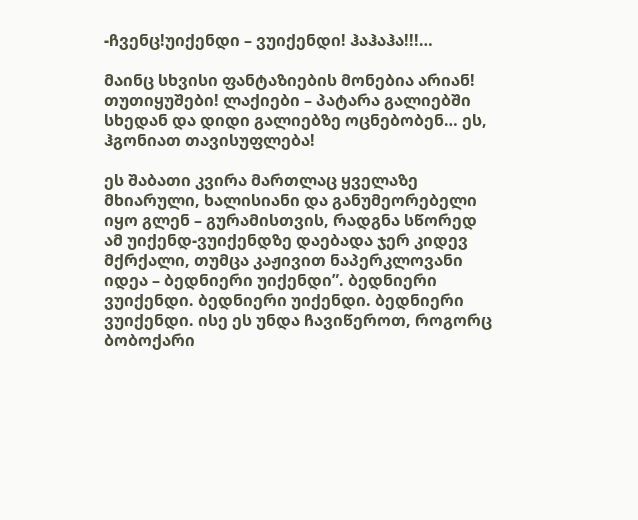-ჩვენც!უიქენდი – ვუიქენდი! ჰაჰაჰა!!!…

მაინც სხვისი ფანტაზიების მონებია არიან! თუთიყუშები! ლაქიები – პატარა გალიებში სხედან და დიდი გალიებზე ოცნებობენ… ეს, ჰგონიათ თავისუფლება!

ეს შაბათი კვირა მართლაც ყველაზე მხიარული, ხალისიანი და განუმეორებელი იყო გლენ – გურამისთვის, რადგნა სწორედ ამ უიქენდ-ვუიქენდზე დაებადა ჯერ კიდევ მქრქალი, თუმცა კაჟივით ნაპერკლოვანი იდეა – ბედნიერი უიქენდი”. ბედნიერი ვუიქენდი. ბედნიერი უიქენდი. ბედნიერი ვუიქენდი. ისე ეს უნდა ჩავიწეროთ, როგორც ბობოქარი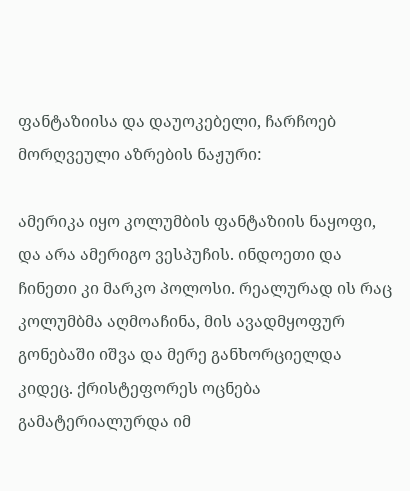ფანტაზიისა და დაუოკებელი, ჩარჩოებ მორღვეული აზრების ნაჟური:

ამერიკა იყო კოლუმბის ფანტაზიის ნაყოფი, და არა ამერიგო ვესპუჩის. ინდოეთი და ჩინეთი კი მარკო პოლოსი. რეალურად ის რაც კოლუმბმა აღმოაჩინა, მის ავადმყოფურ გონებაში იშვა და მერე განხორციელდა კიდეც. ქრისტეფორეს ოცნება გამატერიალურდა იმ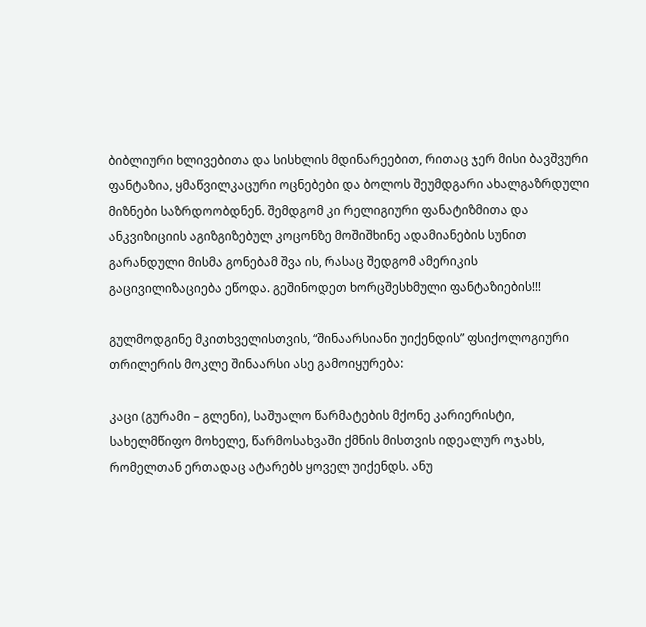ბიბლიური ხლივებითა და სისხლის მდინარეებით, რითაც ჯერ მისი ბავშვური ფანტაზია, ყმაწვილკაცური ოცნებები და ბოლოს შეუმდგარი ახალგაზრდული მიზნები საზრდოობდნენ. შემდგომ კი რელიგიური ფანატიზმითა და ანკვიზიციის აგიზგიზებულ კოცონზე მოშიშხინე ადამიანების სუნით გარანდული მისმა გონებამ შვა ის, რასაც შედგომ ამერიკის გაცივილიზაციება ეწოდა. გეშინოდეთ ხორცშესხმული ფანტაზიების!!!

გულმოდგინე მკითხველისთვის, “შინაარსიანი უიქენდის” ფსიქოლოგიური თრილერის მოკლე შინაარსი ასე გამოიყურება:

კაცი (გურამი – გლენი), საშუალო წარმატების მქონე კარიერისტი, სახელმწიფო მოხელე, წარმოსახვაში ქმნის მისთვის იდეალურ ოჯახს, რომელთან ერთადაც ატარებს ყოველ უიქენდს. ანუ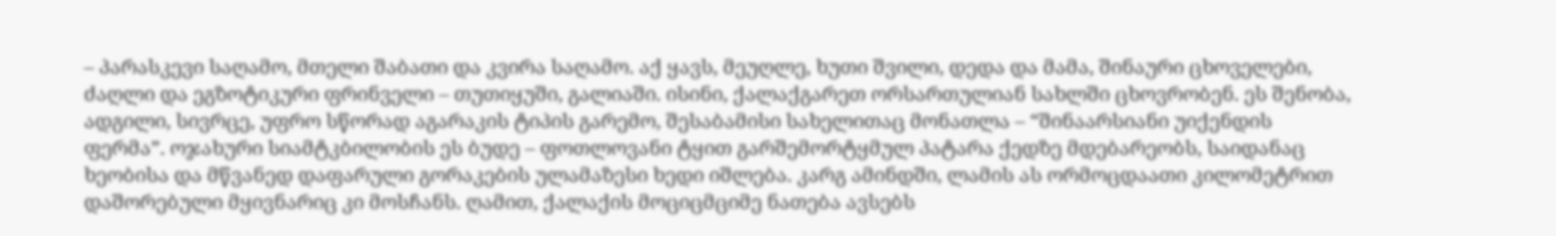– პარასკევი საღამო, მთელი შაბათი და კვირა საღამო. აქ ყავს, მეუღლე, ხუთი შვილი, დედა და მამა, შინაური ცხოველები, ძაღლი და ეგზოტიკური ფრინველი – თუთიყუში, გალიაში. ისინი, ქალაქგარეთ ორსართულიან სახლში ცხოვრობენ. ეს შენობა, ადგილი, სივრცე, უფრო სწორად აგარაკის ტიპის გარემო, შესაბამისი სახელითაც მონათლა – “შინაარსიანი უიქენდის ფერმა”. ოჯახური სიამტკბილობის ეს ბუდე – ფოთლოვანი ტყით გარშემორტყმულ პატარა ქედზე მდებარეობს, საიდანაც ხეობისა და მწვანედ დაფარული გორაკების ულამაზესი ხედი იშლება. კარგ ამინდში, ლამის ას ორმოცდაათი კილომეტრით დაშორებული მყივნარიც კი მოსჩანს. ღამით, ქალაქის მოციცმციმე ნათება ავსებს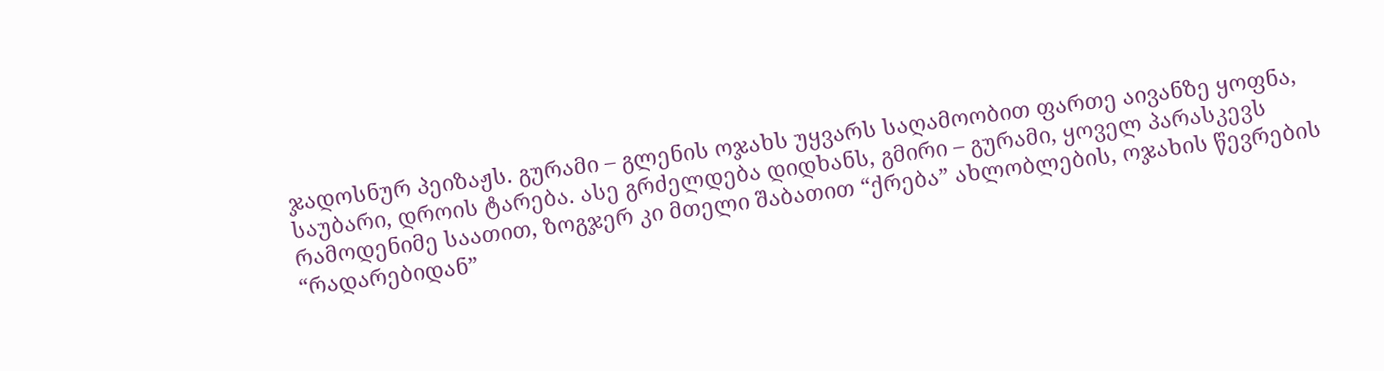ჯადოსნურ პეიზაჟს. გურამი – გლენის ოჯახს უყვარს საღამოობით ფართე აივანზე ყოფნა, საუბარი, დროის ტარება. ასე გრძელდება დიდხანს, გმირი – გურამი, ყოველ პარასკევს რამოდენიმე საათით, ზოგჯერ კი მთელი შაბათით “ქრება” ახლობლების, ოჯახის წევრების “რადარებიდან”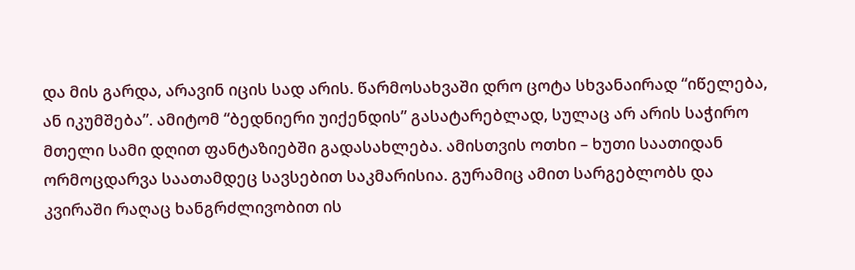და მის გარდა, არავინ იცის სად არის. წარმოსახვაში დრო ცოტა სხვანაირად “იწელება, ან იკუმშება”. ამიტომ “ბედნიერი უიქენდის” გასატარებლად, სულაც არ არის საჭირო მთელი სამი დღით ფანტაზიებში გადასახლება. ამისთვის ოთხი – ხუთი საათიდან ორმოცდარვა საათამდეც სავსებით საკმარისია. გურამიც ამით სარგებლობს და კვირაში რაღაც ხანგრძლივობით ის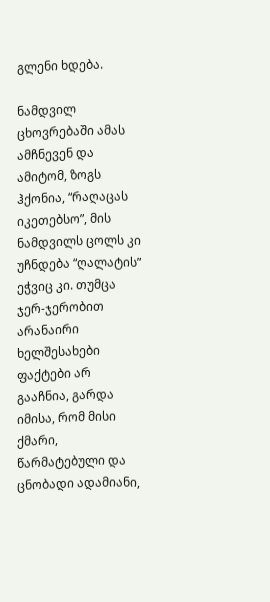გლენი ხდება.

ნამდვილ ცხოვრებაში ამას ამჩნევენ და ამიტომ, ზოგს ჰქონია, “რაღაცას იკეთებსო”, მის ნამდვილს ცოლს კი უჩნდება “ღალატის” ეჭვიც კი. თუმცა ჯერ-ჯერობით არანაირი ხელშესახები ფაქტები არ გააჩნია, გარდა იმისა, რომ მისი ქმარი, წარმატებული და ცნობადი ადამიანი,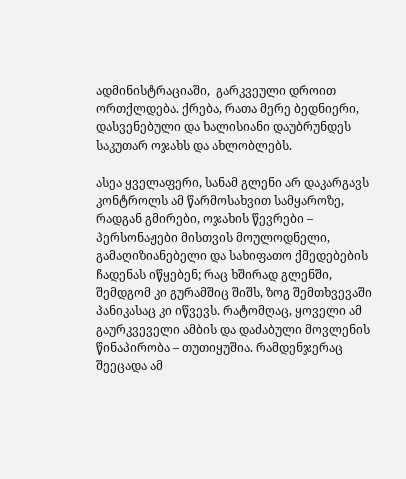ადმინისტრაციაში,  გარკვეული დროით ორთქლდება. ქრება, რათა მერე ბედნიერი, დასვენებული და ხალისიანი დაუბრუნდეს საკუთარ ოჯახს და ახლობლებს.

ასეა ყველაფერი, სანამ გლენი არ დაკარგავს კონტროლს ამ წარმოსახვით სამყაროზე, რადგან გმირები, ოჯახის წევრები – პერსონაჟები მისთვის მოულოდნელი, გამაღიზიანებელი და სახიფათო ქმედებების ჩადენას იწყებენ; რაც ხშირად გლენში, შემდგომ კი გურამშიც შიშს, ზოგ შემთხვევაში პანიკასაც კი იწვევს. რატომღაც, ყოველი ამ გაურკვეველი ამბის და დაძაბული მოვლენის წინაპირობა – თუთიყუშია. რამდენჯერაც შეეცადა ამ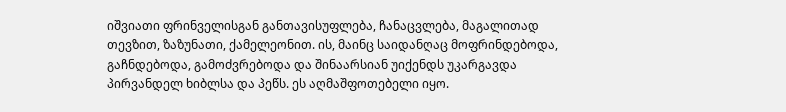იშვიათი ფრინველისგან განთავისუფლება, ჩანაცვლება, მაგალითად თევზით, ზაზუნათი, ქამელეონით. ის, მაინც საიდანღაც მოფრინდებოდა, გაჩნდებოდა, გამოძვრებოდა და შინაარსიან უიქენდს უკარგავდა პირვანდელ ხიბლსა და პეწს. ეს აღმაშფოთებელი იყო.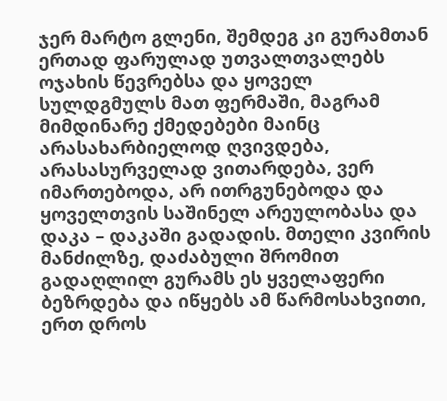ჯერ მარტო გლენი, შემდეგ კი გურამთან ერთად ფარულად უთვალთვალებს ოჯახის წევრებსა და ყოველ სულდგმულს მათ ფერმაში, მაგრამ მიმდინარე ქმედებები მაინც არასახარბიელოდ ღვივდება, არასასურველად ვითარდება, ვერ იმართებოდა, არ ითრგუნებოდა და ყოველთვის საშინელ არეულობასა და დაკა – დაკაში გადადის. მთელი კვირის მანძილზე, დაძაბული შრომით გადაღლილ გურამს ეს ყველაფერი ბეზრდება და იწყებს ამ წარმოსახვითი, ერთ დროს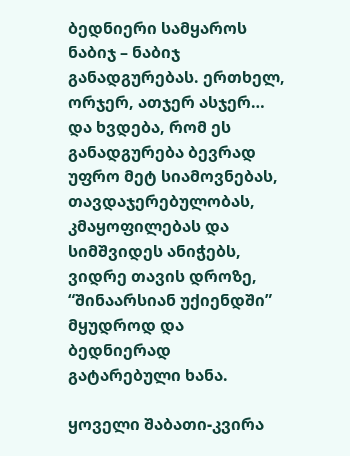ბედნიერი სამყაროს ნაბიჯ – ნაბიჯ განადგურებას. ერთხელ, ორჯერ, ათჯერ ასჯერ… და ხვდება, რომ ეს განადგურება ბევრად უფრო მეტ სიამოვნებას, თავდაჯერებულობას, კმაყოფილებას და სიმშვიდეს ანიჭებს, ვიდრე თავის დროზე,  “შინაარსიან უქიენდში” მყუდროდ და ბედნიერად გატარებული ხანა.

ყოველი შაბათი-კვირა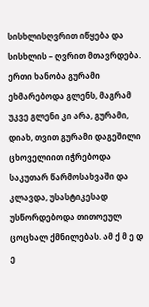სისხლისღვრით იწყება და სისხლის – ღვრით მთავრდება. ერთი ხანობა გურამი ეხმარებოდა გლენს, მაგრამ უკვე გლენი კი არა, გურამი, დიახ, თვით გურამი დაგეშილი ცხოველიით იჭრებოდა საკუთარ წარმოსახვაში და კლავდა, უსასტიკესად უსწორდებოდა თითოეულ ცოცხალ ქმნილებას. ამ ქ მ ე დ ე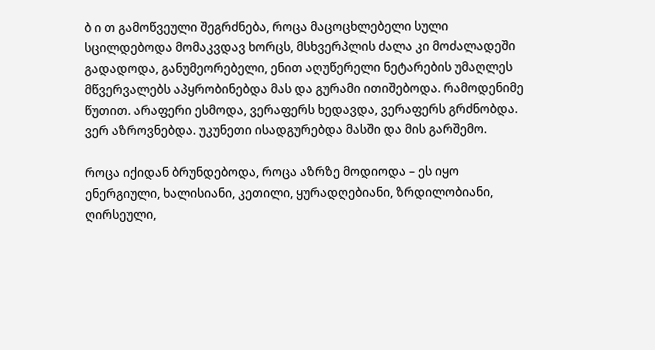ბ ი თ გამოწვეული შეგრძნება, როცა მაცოცხლებელი სული სცილდებოდა მომაკვდავ ხორცს, მსხვერპლის ძალა კი მოძალადეში გადადოდა, განუმეორებელი, ენით აღუწერელი ნეტარების უმაღლეს მწვერვალებს აპყრობინებდა მას და გურამი ითიშებოდა. რამოდენიმე წუთით. არაფერი ესმოდა, ვერაფერს ხედავდა, ვერაფერს გრძნობდა. ვერ აზროვნებდა. უკუნეთი ისადგურებდა მასში და მის გარშემო.

როცა იქიდან ბრუნდებოდა, როცა აზრზე მოდიოდა – ეს იყო ენერგიული, ხალისიანი, კეთილი, ყურადღებიანი, ზრდილობიანი, ღირსეული,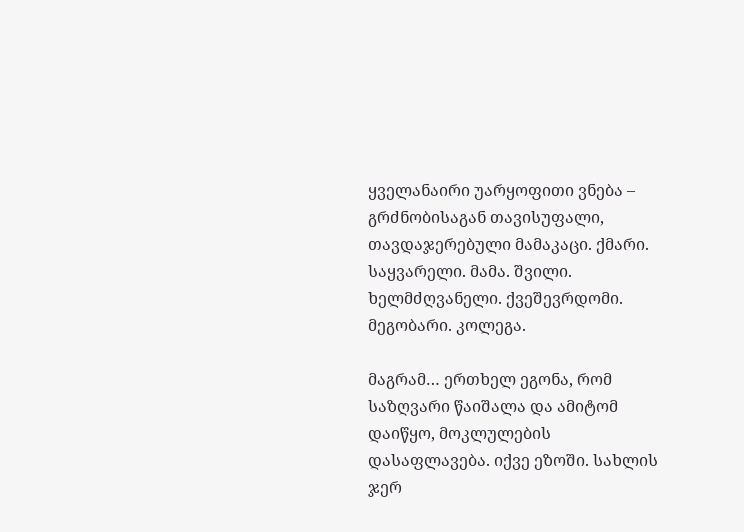ყველანაირი უარყოფითი ვნება – გრძნობისაგან თავისუფალი, თავდაჯერებული მამაკაცი. ქმარი. საყვარელი. მამა. შვილი. ხელმძღვანელი. ქვეშევრდომი. მეგობარი. კოლეგა.

მაგრამ… ერთხელ ეგონა, რომ საზღვარი წაიშალა და ამიტომ დაიწყო, მოკლულების დასაფლავება. იქვე ეზოში. სახლის ჯერ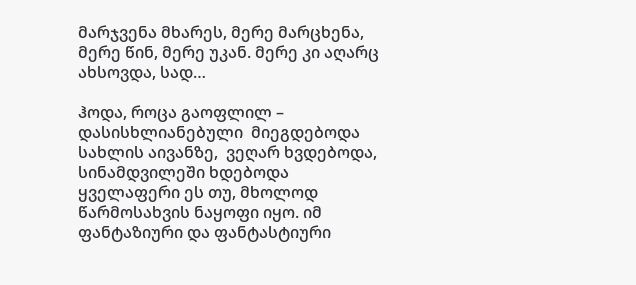მარჯვენა მხარეს, მერე მარცხენა, მერე წინ, მერე უკან. მერე კი აღარც ახსოვდა, სად…

ჰოდა, როცა გაოფლილ – დასისხლიანებული  მიეგდებოდა სახლის აივანზე,  ვეღარ ხვდებოდა,  სინამდვილეში ხდებოდა ყველაფერი ეს თუ, მხოლოდ წარმოსახვის ნაყოფი იყო. იმ ფანტაზიური და ფანტასტიური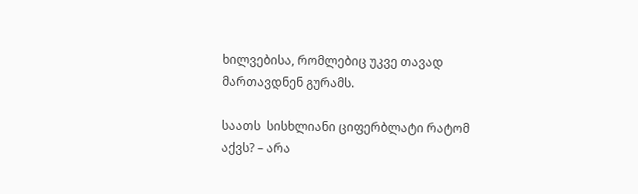ხილვებისა, რომლებიც უკვე თავად მართავდნენ გურამს.

საათს  სისხლიანი ციფერბლატი რატომ აქვს? – არა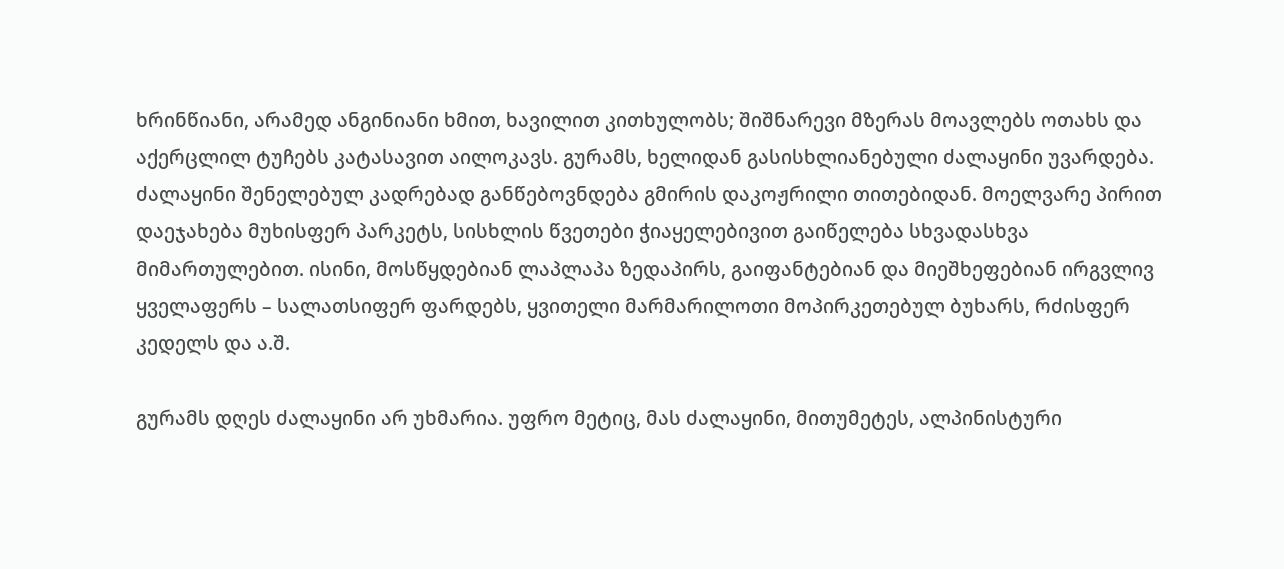ხრინწიანი, არამედ ანგინიანი ხმით, ხავილით კითხულობს; შიშნარევი მზერას მოავლებს ოთახს და აქერცლილ ტუჩებს კატასავით აილოკავს. გურამს, ხელიდან გასისხლიანებული ძალაყინი უვარდება. ძალაყინი შენელებულ კადრებად განწებოვნდება გმირის დაკოჟრილი თითებიდან. მოელვარე პირით დაეჯახება მუხისფერ პარკეტს, სისხლის წვეთები ჭიაყელებივით გაიწელება სხვადასხვა მიმართულებით. ისინი, მოსწყდებიან ლაპლაპა ზედაპირს, გაიფანტებიან და მიეშხეფებიან ირგვლივ ყველაფერს – სალათსიფერ ფარდებს, ყვითელი მარმარილოთი მოპირკეთებულ ბუხარს, რძისფერ კედელს და ა.შ.

გურამს დღეს ძალაყინი არ უხმარია. უფრო მეტიც, მას ძალაყინი, მითუმეტეს, ალპინისტური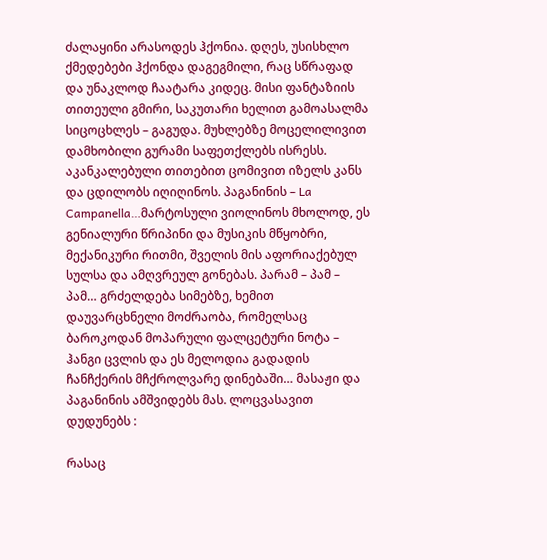ძალაყინი არასოდეს ჰქონია. დღეს, უსისხლო ქმედებები ჰქონდა დაგეგმილი, რაც სწრაფად და უნაკლოდ ჩაატარა კიდეც. მისი ფანტაზიის თითეული გმირი, საკუთარი ხელით გამოასალმა სიცოცხლეს – გაგუდა. მუხლებზე მოცელილივით დამხობილი გურამი საფეთქლებს ისრესს. აკანკალებული თითებით ცომივით იზელს კანს და ცდილობს იღიღინოს. პაგანინის – La Campanella…მარტოსული ვიოლინოს მხოლოდ, ეს გენიალური წრიპინი და მუსიკის მწყობრი, მექანიკური რითმი, შველის მის აფორიაქებულ სულსა და ამღვრეულ გონებას. პარამ – პამ – პამ… გრძელდება სიმებზე, ხემით დაუვარცხნელი მოძრაობა, რომელსაც ბაროკოდან მოპარული ფალცეტური ნოტა – ჰანგი ცვლის და ეს მელოდია გადადის ჩანჩქერის მჩქროლვარე დინებაში… მასაჟი და პაგანინის ამშვიდებს მას. ლოცვასავით დუდუნებს :

რასაც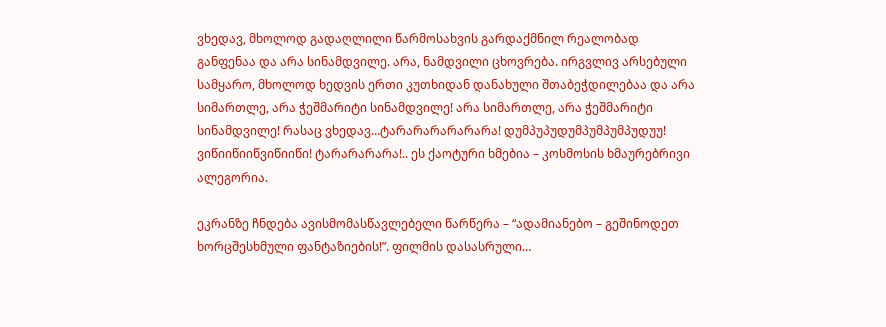ვხედავ, მხოლოდ გადაღლილი წარმოსახვის გარდაქმნილ რეალობად განფენაა და არა სინამდვილე. არა, ნამდვილი ცხოვრება. ირგვლივ არსებული სამყარო, მხოლოდ ხედვის ერთი კუთხიდან დანახული შთაბეჭდილებაა და არა სიმართლე, არა ჭეშმარიტი სინამდვილე! არა სიმართლე, არა ჭეშმარიტი სინამდვილე! რასაც ვხედავ…ტარარარარარარა! დუმპუპუდუმპუმპუმპუდუუ! ვიწიიწიიწვიწიიწი! ტარარარარა!.. ეს ქაოტური ხმებია – კოსმოსის ხმაურებრივი ალეგორია.

ეკრანზე ჩნდება ავისმომასწავლებელი წარწერა – “ადამიანებო – გეშინოდეთ ხორცშესხმული ფანტაზიების!”. ფილმის დასასრული…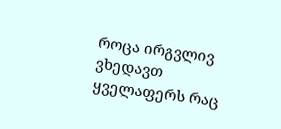როცა ირგვლივ ვხედავთ ყველაფერს რაც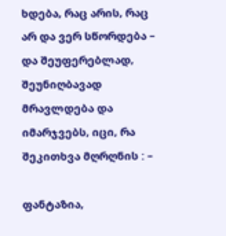ხდება, რაც არის, რაც არ და ვერ სწორდება – და შეუფერებლად, შეუნიღბავად მრავლდება და იმარჯვებს, იცი, რა შეკითხვა მღრღნის : –

ფანტაზია,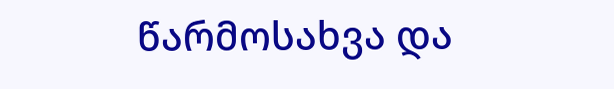წარმოსახვა და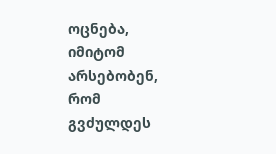ოცნება, იმიტომ არსებობენ, რომ გვძულდეს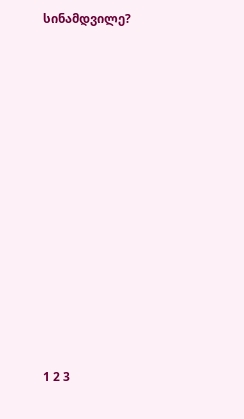სინამდვილე?













1 2 3